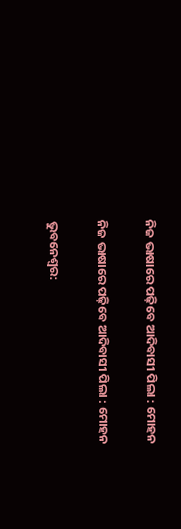ନିଜ ଭାଷାରେ ପଢ଼ିବେ ଆଦିବାସୀ ପିଲା : ମୋହନ

ନିଜ ଭାଷାରେ ପଢ଼ିବେ ଆଦିବାସୀ ପିଲା : ମୋହନ

ଭୁବନେଶ୍ୱର: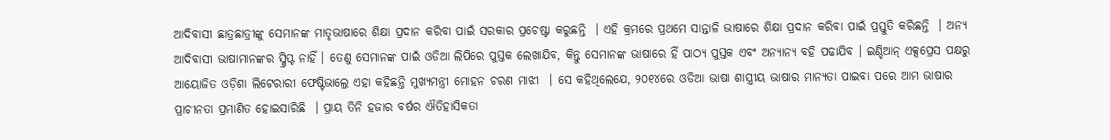ଆଦିବାସୀ ଛାତ୍ରଛାତ୍ରୀଙ୍କୁ ସେମାନଙ୍କ ମାତୃଭାଷାରେ ଶିକ୍ଷା ପ୍ରଦାନ କରିବା ପାଇଁ ସରକାର ପ୍ରଚେଷ୍ଟା କରୁଛନ୍ତି  । ଏହି କ୍ରମରେ ପ୍ରଥମେ ସାନ୍ତାଳି ଭାଷାରେ ଶିକ୍ଷା ପ୍ରଦାନ କରିବା ପାଇଁ ପ୍ରସ୍ତୁତି କରିଛନ୍ତି  । ଅନ୍ୟ ଆଦିବାସୀ ଭାଷାମାନଙ୍କର ସ୍କ୍ରିପ୍ଟ ନାହିଁ । ତେଣୁ ସେମାନଙ୍କ ପାଇଁ ଓଡିଆ ଲିପିରେ ପୁସ୍ତକ ଲେଖାଯିବ, କିନ୍ତୁ ସେମାନଙ୍କ ଭାଷାରେ ହିଁ ପାଠ୍ୟ ପୁସ୍ତକ ଏବଂ ଅନ୍ୟାନ୍ୟ ବହି ପଢାଯିବ । ଇଣ୍ଡିଆନ୍ ଏକ୍ସପ୍ରେସ ପକ୍ଷରୁ ଆୟୋଜିତ ଓଡ଼ିଶା ଲିଟେରାରୀ ଫେଷ୍ଟିଭାଲ୍ରେ ଏହା କହିଛନ୍ତି ମୁଖ୍ୟମନ୍ତ୍ରୀ ମୋହନ ଚରଣ ମାଝୀ  । ସେ କହିଥିଲେଯେ, ୨୦୧୪ରେ ଓଡିଆ ଭାଷା ଶାସ୍ତ୍ରୀୟ ଭାଷାର ମାନ୍ୟତା ପାଇବା ପରେ ଆମ ଭାଷାର ପ୍ରାଚୀନତା ପ୍ରମାଣିତ ହୋଇସାରିଛି  । ପ୍ରାୟ ତିନି ହଜାର ବର୍ଷର ଐତିହାସିକତା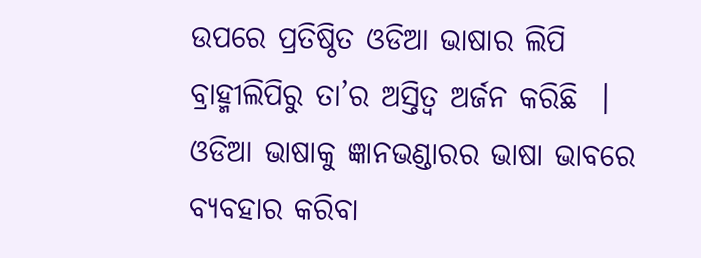ଉପରେ ପ୍ରତିଷ୍ଠିତ ଓଡିଆ ଭାଷାର ଲିପି ବ୍ରାହ୍ମୀଲିପିରୁ ତା’ର ଅସ୍ତିତ୍ୱ ଅର୍ଜନ କରିଛି  । ଓଡିଆ ଭାଷାକୁ ଜ୍ଞାନଭଣ୍ଡାରର ଭାଷା ଭାବରେ ବ୍ୟବହାର କରିବା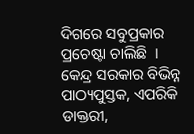ଦିଗରେ ସବୁପ୍ରକାର ପ୍ରଚେଷ୍ଟା ଚାଲିଛି  । କେନ୍ଦ୍ର ସରକାର ବିଭିନ୍ନ ପାଠ୍ୟପୁସ୍ତକ, ଏପରିକି ଡାକ୍ତରୀ,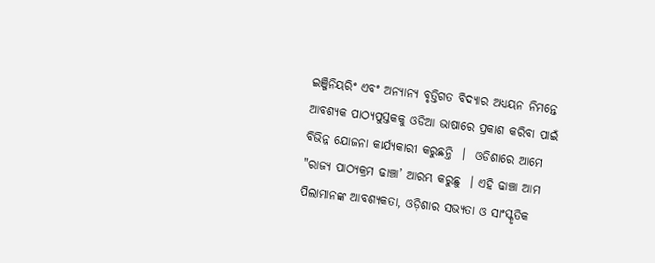ଇଞ୍ଜିନିୟରିଂ ଏବଂ ଅନ୍ୟାନ୍ୟ ବୃତ୍ତିଗତ ବିଦ୍ୟାର ଅଧ୍ୟୟନ ନିମନ୍ତେ ଆବଶ୍ୟକ ପାଠ୍ୟପୁସ୍ତକକୁ ଓଡିଆ ଭାଷାରେ ପ୍ରକାଶ କରିବା ପାଇଁ ବିଭିନ୍ନ ଯୋଜନା କାର୍ଯ୍ୟକାରୀ କରୁଛନ୍ତି  ।  ଓଡିଶାରେ ଆମେ "ରାଜ୍ୟ ପାଠ୍ୟକ୍ରମ ଢାଞ୍ଚା’ ଆରମ୍ଭ କରୁଛୁ  । ଏହି ଢାଞ୍ଚା ଆମ ପିଲାମାନଙ୍କ ଆବଶ୍ୟକତା, ଓଡ଼ିଶାର ସଭ୍ୟତା ଓ ସାଂସ୍କୃତିକ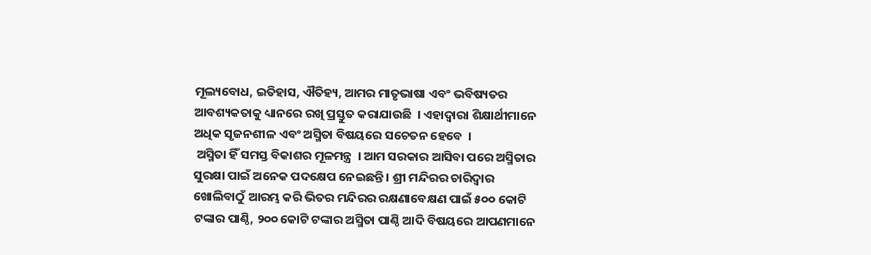ମୂଲ୍ୟବୋଧ, ଇତିହାସ, ଐତିହ୍ୟ, ଆମର ମାତୃଭାଷା ଏବଂ ଭବିଷ୍ୟତର ଆବଶ୍ୟକତାକୁ ଧ୍ୟାନରେ ରଖି ପ୍ରସ୍ତୁତ କରାଯାଉଛି  । ଏହାଦ୍ୱାରା ଶିକ୍ଷାର୍ଥୀମାନେ ଅଧିକ ସୃଜନଶୀଳ ଏବଂ ଅସ୍ମିତା ବିଷୟରେ ସଚେତନ ହେବେ  ।
 ଅସ୍ମିତା ହିଁ ସମସ୍ତ ବିକାଶର ମୂଳମନ୍ତ୍ର  । ଆମ ସରକାର ଆସିବା ପରେ ଅସ୍ମିତାର ସୁରକ୍ଷା ପାଇଁ ଅନେକ ପଦକ୍ଷେପ ନେଇଛନ୍ତି । ଶ୍ରୀ ମନ୍ଦିରର ଚାରିଦ୍ୱାର ଖୋଲିବାଠୁଁ ଆରମ୍ଭ କରି ଭିତର ମନ୍ଦିରର ରକ୍ଷଣାବେକ୍ଷଣ ପାଇଁ ୫୦୦ କୋଟି ଟଙ୍କାର ପାଣ୍ଠି, ୨୦୦ କୋଟି ଟଙ୍କାର ଅସ୍ମିତା ପାଣ୍ଠି ଆଦି ବିଷୟରେ ଆପଣମାନେ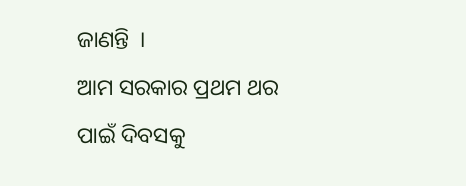ଜାଣନ୍ତି  ।
ଆମ ସରକାର ପ୍ରଥମ ଥର ପାଇଁ ଦିବସକୁ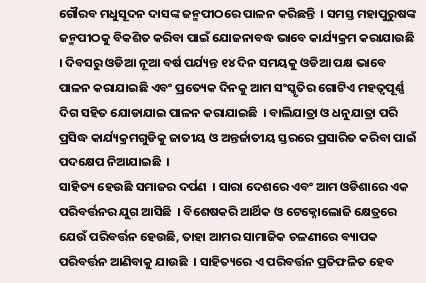ଗୌରବ ମଧୁସୂଦନ ଦାସଙ୍କ ଜନ୍ମପୀଠରେ ପାଳନ କରିଛନ୍ତି  । ସମସ୍ତ ମହାପୁରୁଷଙ୍କ ଜନ୍ମପୀଠକୁ ବିକଶିତ କରିବା ପାଇଁ ଯୋଜନାବଦ୍ଧ ଭାବେ କାର୍ଯ୍ୟକ୍ରମ କରାଯାଉଛି  । ଦିବସରୁ ଓଡିଆ ନୂଆ ବର୍ଷ ପର୍ଯ୍ୟନ୍ତ ୧୪ ଦିନ ସମୟକୁ ଓଡିଆ ପକ୍ଷ ଭାବେ ପାଳନ କରାଯାଇଛି ଏବଂ ପ୍ରତ୍ୟେକ ଦିନକୁ ଆମ ସଂସ୍କୃତିର ଗୋଟିଏ ମହତ୍ୱପୂର୍ଣ୍ଣ ଦିଗ ସହିତ ଯୋଡାଯାଇ ପାଳନ କରାଯାଇଛି  । ବାଲିଯାତ୍ରା ଓ ଧନୁଯାତ୍ରା ପରି ପ୍ରସିଦ୍ଧ କାର୍ଯ୍ୟକ୍ରମଗୁଡିକୁ ଜାତୀୟ ଓ ଅନ୍ତର୍ଜାତୀୟ ସ୍ତରରେ ପ୍ରସାରିତ କରିବା ପାଇଁ ପଦକ୍ଷେପ ନିଆଯାଇଛି  ।
ସାହିତ୍ୟ ହେଉଛି ସମାଜର ଦର୍ପଣ  । ସାରା ଦେଶରେ ଏବଂ ଆମ ଓଡିଶାରେ ଏକ ପରିବର୍ତ୍ତନର ଯୁଗ ଆସିଛି  । ବିଶେଷକରି ଆର୍ଥିକ ଓ ଟେକ୍ନୋଲୋଜି କ୍ଷେତ୍ରରେ ଯେଉଁ ପରିବର୍ତ୍ତନ ହେଉଛି, ତାହା ଆମର ସାମାଜିକ ଚଳଣୀରେ ବ୍ୟାପକ ପରିବର୍ତ୍ତନ ଆଣିବାକୁ ଯାଉଛି  । ସାହିତ୍ୟରେ ଏ ପରିବର୍ତ୍ତନ ପ୍ରତିଫଳିତ ହେବ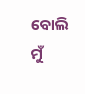ବୋଲି ମୁଁ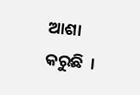ଆଶା କରୁଛି  ।